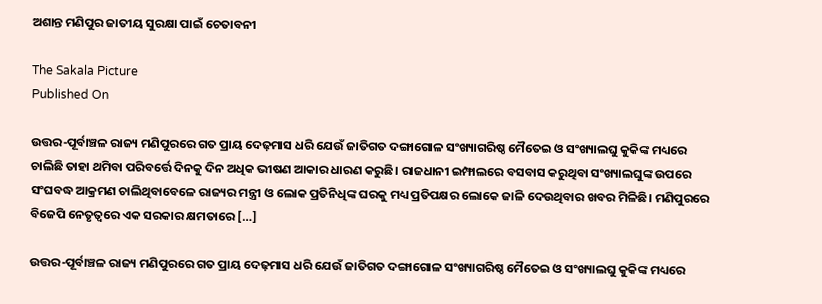ଅଶାନ୍ତ ମଣିପୁର ଜାତୀୟ ସୁରକ୍ଷା ପାଇଁ ଚେତାବନୀ

The Sakala Picture
Published On

ଉତ୍ତର-ପୂର୍ବାଞ୍ଚଳ ରାଜ୍ୟ ମଣିପୁରରେ ଗତ ପ୍ରାୟ ଦେଢ଼ମାସ ଧରି ଯେଉଁ ଜାତିଗତ ଦଙ୍ଗାଗୋଳ ସଂଖ୍ୟାଗରିଷ୍ଠ ମୈତେଇ ଓ ସଂଖ୍ୟାଲଘୁ କୁକିଙ୍କ ମଧ୍ୟରେ ଚାଲିଛି ତାହା ଥମିବା ପରିବର୍ତ୍ତେ ଦିନକୁ ଦିନ ଅଧିକ ଭୀଷଣ ଆକାର ଧାରଣ କରୁଛି। ରାଜଧାନୀ ଇମ୍ଫାଲରେ ବସବାସ କରୁଥିବା ସଂଖ୍ୟାଲଘୁଙ୍କ ଉପରେ ସଂଘବଦ୍ଧ ଆକ୍ରମଣ ଚାଲିଥିବାବେଳେ ରାଜ୍ୟର ମନ୍ତ୍ରୀ ଓ ଲୋକ ପ୍ରତିନିଧିଙ୍କ ଘରକୁ ମଧ୍ୟ ପ୍ରତିପକ୍ଷର ଲୋକେ ଜାଳି ଦେଉଥିବାର ଖବର ମିଳିଛି। ମଣିପୁରରେ ବିଜେପି ନେତୃତ୍ୱରେ ଏକ ସରକାର କ୍ଷମତାରେ […]

ଉତ୍ତର-ପୂର୍ବାଞ୍ଚଳ ରାଜ୍ୟ ମଣିପୁରରେ ଗତ ପ୍ରାୟ ଦେଢ଼ମାସ ଧରି ଯେଉଁ ଜାତିଗତ ଦଙ୍ଗାଗୋଳ ସଂଖ୍ୟାଗରିଷ୍ଠ ମୈତେଇ ଓ ସଂଖ୍ୟାଲଘୁ କୁକିଙ୍କ ମଧ୍ୟରେ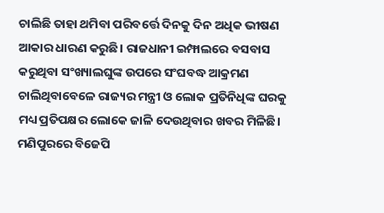ଚାଲିଛି ତାହା ଥମିବା ପରିବର୍ତ୍ତେ ଦିନକୁ ଦିନ ଅଧିକ ଭୀଷଣ ଆକାର ଧାରଣ କରୁଛି। ରାଜଧାନୀ ଇମ୍ଫାଲରେ ବସବାସ କରୁଥିବା ସଂଖ୍ୟାଲଘୁଙ୍କ ଉପରେ ସଂଘବଦ୍ଧ ଆକ୍ରମଣ ଚାଲିଥିବାବେଳେ ରାଜ୍ୟର ମନ୍ତ୍ରୀ ଓ ଲୋକ ପ୍ରତିନିଧିଙ୍କ ଘରକୁ ମଧ୍ୟ ପ୍ରତିପକ୍ଷର ଲୋକେ ଜାଳି ଦେଉଥିବାର ଖବର ମିଳିଛି। ମଣିପୁରରେ ବିଜେପି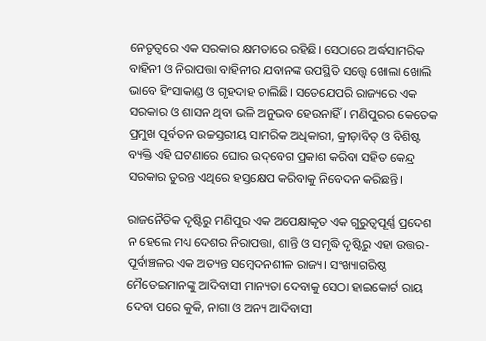ନେତୃତ୍ୱରେ ଏକ ସରକାର କ୍ଷମତାରେ ରହିଛି। ସେଠାରେ ଅର୍ଦ୍ଧସାମରିକ ବାହିନୀ ଓ ନିରାପତ୍ତା ବାହିନୀର ଯବାନଙ୍କ ଉପସ୍ଥିତି ସତ୍ତ୍ବେ ଖୋଲା ଖୋଲି ଭାବେ ହିଂସାକାଣ୍ଡ ଓ ଗୃହଦାହ ଚାଲିଛି। ସତେଯେପରି ରାଜ୍ୟରେ ଏକ ସରକାର ଓ ଶାସନ ଥିବା ଭଳି ଅନୁଭବ ହେଉନାହିଁ। ମଣିପୁରର କେତେକ ପ୍ରମୁଖ ପୂର୍ବତନ ଉଚ୍ଚସ୍ତରୀୟ ସାମରିକ ଅଧିକାରୀ, କ୍ରୀଡ଼ାବିତ୍‌‌ ଓ ବିଶିଷ୍ଟ ବ୍ୟକ୍ତି ଏହି ଘଟଣାରେ ଘୋର ଉଦ୍‌‌ବେଗ ପ୍ରକାଶ କରିବା ସହିତ କେନ୍ଦ୍ର ସରକାର ତୁରନ୍ତ ଏଥିରେ ହସ୍ତକ୍ଷେପ କରିବାକୁ ନିବେଦନ କରିଛନ୍ତି।

ରାଜନୈତିକ ଦୃଷ୍ଟିରୁ ମଣିପୁର ଏକ ଅପେକ୍ଷାକୃତ ଏକ ଗୁରୁତ୍ୱପୂର୍ଣ୍ଣ ପ୍ରଦେଶ ନ ହେଲେ ମଧ୍ୟ ଦେଶର ନିରାପତ୍ତା, ଶାନ୍ତି ଓ ସମୃଦ୍ଧି ଦୃଷ୍ଟିରୁ ଏହା ଉତ୍ତର-ପୂର୍ବାଞ୍ଚଳର ଏକ ଅତ୍ୟନ୍ତ ସମ୍ବେଦନଶୀଳ ରାଜ୍ୟ। ସଂଖ୍ୟାଗରିଷ୍ଠ ମୈତେଇମାନଙ୍କୁ ଆଦିବାସୀ ମାନ୍ୟତା ଦେବାକୁ ସେଠା ହାଇକୋର୍ଟ ରାୟ ଦେବା ପରେ କୁକି, ନାଗା ଓ ଅନ୍ୟ ଆଦିବାସୀ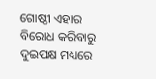ଗୋଷ୍ଠୀ ଏହାର ବିରୋଧ କରିବାରୁ ଦୁଇପକ୍ଷ ମଧ୍ୟରେ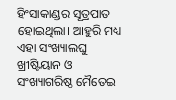ହିଂସାକାଣ୍ଡର ସୂତ୍ରପାତ ହୋଇଥିଲା। ଆହୁରି ମଧ୍ୟ ଏହା ସଂଖ୍ୟାଲଘୁ ଖ୍ରୀଷ୍ଟିୟାନ ଓ ସଂଖ୍ୟାଗରିଷ୍ଠ ମୈତେଇ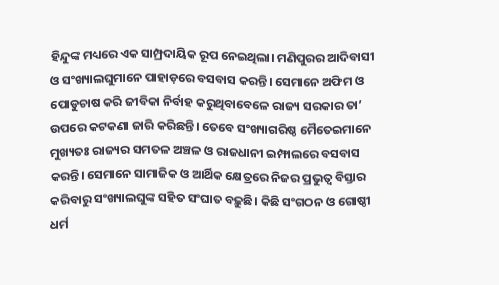ହିନ୍ଦୁଙ୍କ ମଧ୍ୟରେ ଏକ ସାମ୍ପ୍ରଦାୟିକ ରୂପ ନେଇଥିଲା। ମଣିପୁରର ଆଦିବାସୀ ଓ ସଂଖ୍ୟାଲଘୁମାନେ ପାହାଡ଼ରେ ବସବାସ କରନ୍ତି। ସେମାନେ ଅଫିମ ଓ ପୋଡୁଚାଷ କରି ଜୀବିକା ନିର୍ବାହ କରୁଥିବାବେଳେ ରାଜ୍ୟ ସରକାର ତା’ ଉପରେ କଟକଣା ଜାରି କରିଛନ୍ତି। ତେବେ ସଂଖ୍ୟାଗରିଷ୍ଠ ମୈତେଇମାନେ ମୁଖ୍ୟତଃ ରାଜ୍ୟର ସମତଳ ଅଞ୍ଚଳ ଓ ରାଜଧାନୀ ଇମ୍ଫାଲରେ ବସବାସ କରନ୍ତି। ସେମାନେ ସାମାଜିକ ଓ ଆର୍ଥିକ କ୍ଷେତ୍ରରେ ନିଜର ପ୍ରଭୁତ୍ୱ ବିସ୍ତାର କରିବାରୁ ସଂଖ୍ୟାଲଘୁଙ୍କ ସହିତ ସଂଘାତ ବଢ଼ୁଛି। କିଛି ସଂଗଠନ ଓ ଗୋଷ୍ଠୀ ଧର୍ମ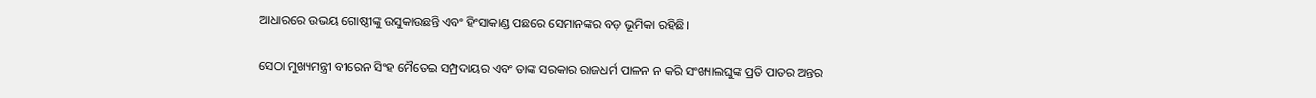ଆଧାରରେ ଉଭୟ ଗୋଷ୍ଠୀଙ୍କୁ ଉସୁକାଉଛନ୍ତି ଏବଂ ହିଂସାକାଣ୍ଡ ପଛରେ ସେମାନଙ୍କର ବଡ଼ ଭୂମିକା ରହିଛି।

ସେଠା ମୁଖ୍ୟମନ୍ତ୍ରୀ ବୀରେନ ସିଂହ ମୈତେଇ ସମ୍ପ୍ରଦାୟର ଏବଂ ତାଙ୍କ ସରକାର ରାଜଧର୍ମ ପାଳନ ନ କରି ସଂଖ୍ୟାଲଘୁଙ୍କ ପ୍ରତି ପାତର ଅନ୍ତର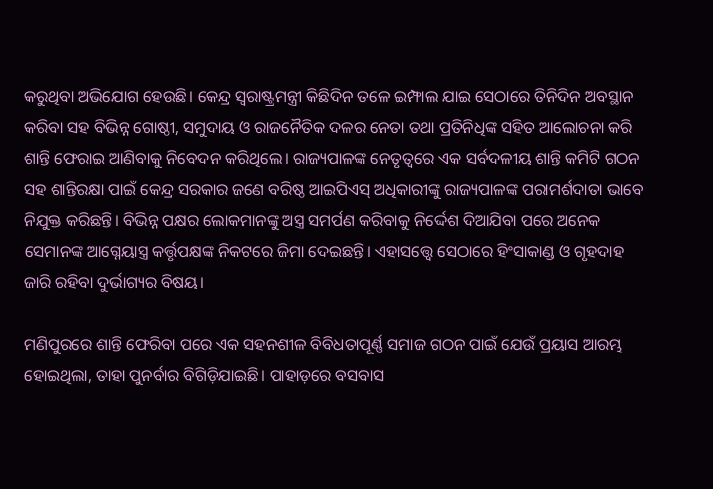କରୁଥିବା ଅଭିଯୋଗ ହେଉଛି। କେନ୍ଦ୍ର ସ୍ୱରାଷ୍ଟ୍ରମନ୍ତ୍ରୀ କିଛିଦିନ ତଳେ ଇମ୍ଫାଲ ଯାଇ ସେଠାରେ ତିନିଦିନ ଅବସ୍ଥାନ କରିବା ସହ ବିଭିନ୍ନ ଗୋଷ୍ଠୀ, ସମୁଦାୟ ଓ ରାଜନୈତିକ ଦଳର ନେତା ତଥା ପ୍ରତିନିଧିଙ୍କ ସହିତ ଆଲୋଚନା କରି ଶାନ୍ତି ଫେରାଇ ଆଣିବାକୁ ନିବେଦନ କରିଥିଲେ। ରାଜ୍ୟପାଳଙ୍କ ନେତୃତ୍ୱରେ ଏକ ସର୍ବଦଳୀୟ ଶାନ୍ତି କମିଟି ଗଠନ ସହ ଶାନ୍ତିରକ୍ଷା ପାଇଁ କେନ୍ଦ୍ର ସରକାର ଜଣେ ବରିଷ୍ଠ ଆଇପିଏସ୍‌‌ ଅଧିକାରୀଙ୍କୁ ରାଜ୍ୟପାଳଙ୍କ ପରାମର୍ଶଦାତା ଭାବେ ନିଯୁକ୍ତ କରିଛନ୍ତି। ବିଭିନ୍ନ ପକ୍ଷର ଲୋକମାନଙ୍କୁ ଅସ୍ତ୍ର ସମର୍ପଣ କରିବାକୁ ନିର୍ଦ୍ଦେଶ ଦିଆଯିବା ପରେ ଅନେକ ସେମାନଙ୍କ ଆଗ୍ନେୟାସ୍ତ୍ର କର୍ତ୍ତୃପକ୍ଷଙ୍କ ନିକଟରେ ଜିମା ଦେଇଛନ୍ତି। ଏହାସତ୍ତ୍ବେ ସେଠାରେ ହିଂସାକାଣ୍ଡ ଓ ଗୃହଦାହ ଜାରି ରହିବା ଦୁର୍ଭାଗ୍ୟର ବିଷୟ।

ମଣିପୁରରେ ଶାନ୍ତି ଫେରିବା ପରେ ଏକ ସହନଶୀଳ ବିବିଧତାପୂର୍ଣ୍ଣ ସମାଜ ଗଠନ ପାଇଁ ଯେଉଁ ପ୍ରୟାସ ଆରମ୍ଭ ହୋଇଥିଲା, ତାହା ପୁନର୍ବାର ବିଗିଡ଼ିଯାଇଛି। ପାହାଡ଼ରେ ବସବାସ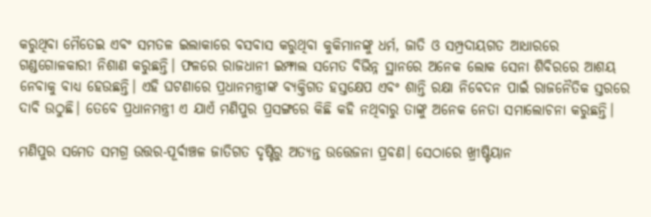କରୁଥିବା ମୈତେଇ ଏବଂ ସମତଳ ଇଲାକାରେ ବସବାସ କରୁଥିବା କୁକିମାନଙ୍କୁ ଧର୍ମ, ଜାତି ଓ ସମ୍ପ୍ରଦାୟଗତ ଆଧାରରେ ଗଣ୍ଡଗୋଳକାରୀ ନିଶାଣ କରୁଛନ୍ତି। ଫଳରେ ରାଜଧାନୀ ଇମ୍ଫାଲ ସମେତ ବିଭିନ୍ନ ସ୍ଥାନରେ ଅନେକ ଲୋକ ସେନା ଶିବିରରେ ଆଶୟ ନେବାକୁ ବାଧ୍ୟ ହେଉଛନ୍ତି। ଏହି ଘଟଣାରେ ପ୍ରଧାନମନ୍ତ୍ରୀଙ୍କ ବ୍ୟକ୍ତିଗତ ହସ୍ତକ୍ଷେପ ଏବଂ ଶାନ୍ତି ରକ୍ଷା ନିବେଦନ ପାଇଁ ରାଜନୈତିକ ସ୍ତରରେ ଦାବି ଉଠୁଛି। ତେବେ ପ୍ରଧାନମନ୍ତ୍ରୀ ଏ ଯାଏଁ ମଣିପୁର ପ୍ରସଙ୍ଗରେ କିଛି କହି ନଥିବାରୁ ତାଙ୍କୁ ଅନେକ ନେତା ସମାଲୋଚନା କରୁଛନ୍ତି।

ମଣିପୁର ସମେତ ସମଗ୍ର ଉତ୍ତର-ପୂର୍ବାଞ୍ଚଳ ଜାତିଗତ ଦୃଷ୍ଟିରୁ ଅତ୍ୟନ୍ତ ଉତ୍ତେଜନା ପ୍ରବଣ। ସେଠାରେ ଖ୍ରୀଷ୍ଟିୟାନ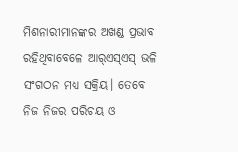ମିଶନାରୀମାନଙ୍କର ଅଖଣ୍ଡ ପ୍ରଭାବ ରହିଥିବାବେଳେ ଆର୍‌‌ଏସ୍‌‌ଏସ୍‌‌ ଭଳି ସଂଗଠନ ମଧ୍ୟ ସକ୍ରିୟ। ତେବେ ନିଜ ନିଜର ପରିଚୟ ଓ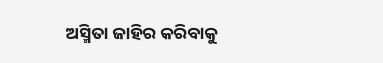ଅସ୍ମିତା ଜାହିର କରିବାକୁ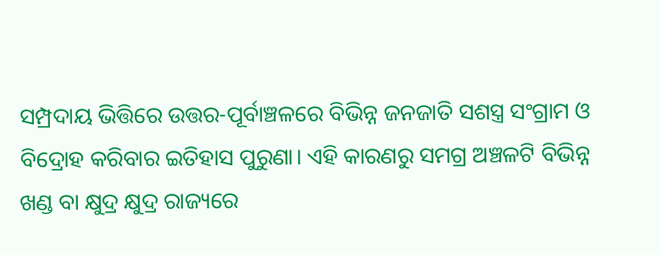ସମ୍ପ୍ରଦାୟ ଭିତ୍ତିରେ ଉତ୍ତର-ପୂର୍ବାଞ୍ଚଳରେ ବିଭିନ୍ନ ଜନଜାତି ସଶସ୍ତ୍ର ସଂଗ୍ରାମ ଓ ବିଦ୍ରୋହ କରିବାର ଇତିହାସ ପୁରୁଣା। ଏହି କାରଣରୁ ସମଗ୍ର ଅଞ୍ଚଳଟି ବିଭିନ୍ନ ଖଣ୍ଡ ବା କ୍ଷୁଦ୍ର କ୍ଷୁଦ୍ର ରାଜ୍ୟରେ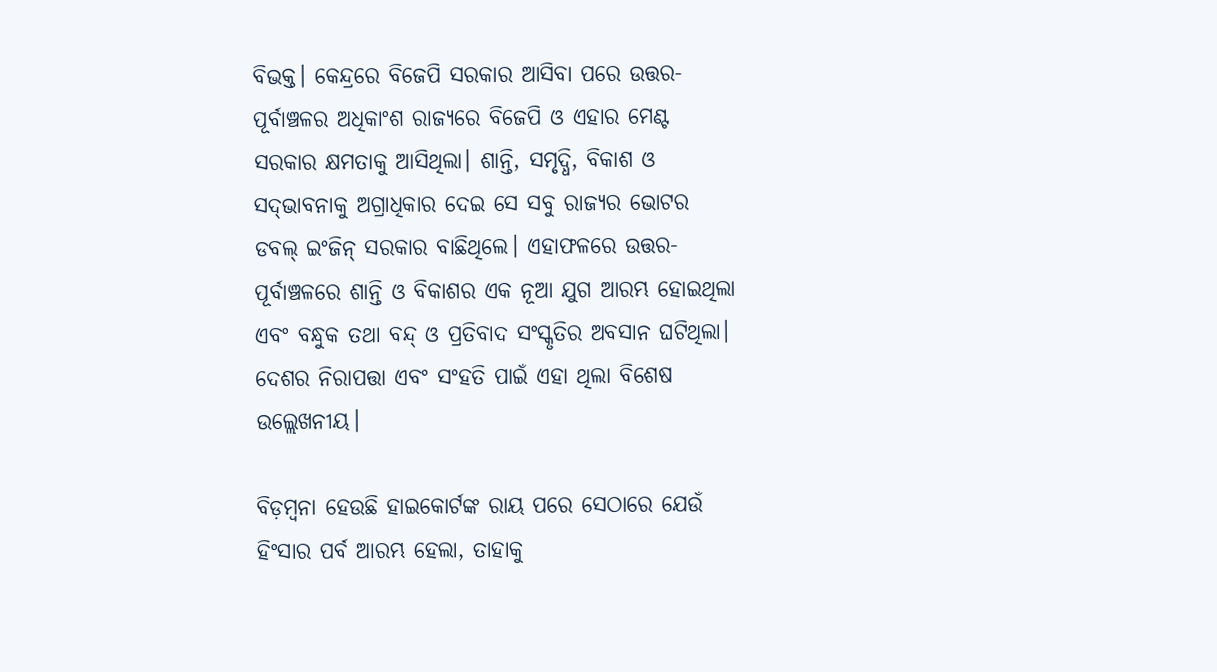ବିଭକ୍ତ। କେନ୍ଦ୍ରରେ ବିଜେପି ସରକାର ଆସିବା ପରେ ଉତ୍ତର-ପୂର୍ବାଞ୍ଚଳର ଅଧିକାଂଶ ରାଜ୍ୟରେ ବିଜେପି ଓ ଏହାର ମେଣ୍ଟ ସରକାର କ୍ଷମତାକୁ ଆସିଥିଲା। ଶାନ୍ତି, ସମୃଦ୍ଧି, ବିକାଶ ଓ ସଦ୍‌‌ଭାବନାକୁ ଅଗ୍ରାଧିକାର ଦେଇ ସେ ସବୁ ରାଜ୍ୟର ଭୋଟର ଡବଲ୍‌‌ ଇଂଜିନ୍‌‌ ସରକାର ବାଛିଥିଲେ। ଏହାଫଳରେ ଉତ୍ତର-ପୂର୍ବାଞ୍ଚଳରେ ଶାନ୍ତି ଓ ବିକାଶର ଏକ ନୂଆ ଯୁଗ ଆରମ୍ଭ ହୋଇଥିଲା ଏବଂ ବନ୍ଧୁକ ତଥା ବନ୍ଦ୍‌‌ ଓ ପ୍ରତିବାଦ ସଂସ୍କୃତିର ଅବସାନ ଘଟିଥିଲା। ଦେଶର ନିରାପତ୍ତା ଏବଂ ସଂହତି ପାଇଁ ଏହା ଥିଲା ବିଶେଷ ଉଲ୍ଲେଖନୀୟ।

ବିଡ଼ମ୍ବନା ହେଉଛି ହାଇକୋର୍ଟଙ୍କ ରାୟ ପରେ ସେଠାରେ ଯେଉଁ ହିଂସାର ପର୍ବ ଆରମ୍ଭ ହେଲା, ତାହାକୁ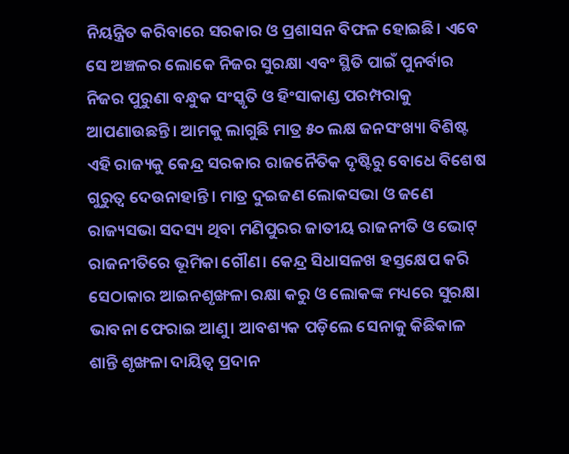ନିୟନ୍ତ୍ରିତ କରିବାରେ ସରକାର ଓ ପ୍ରଶାସନ ବିଫଳ ହୋଇଛି। ଏବେ ସେ ଅଞ୍ଚଳର ଲୋକେ ନିଜର ସୁରକ୍ଷା ଏବଂ ସ୍ଥିତି ପାଇଁ ପୁନର୍ବାର ନିଜର ପୁରୁଣା ବନ୍ଧୁକ ସଂସ୍କୃତି ଓ ହିଂସାକାଣ୍ଡ ପରମ୍ପରାକୁ ଆପଣାଉଛନ୍ତି। ଆମକୁ ଲାଗୁଛି ମାତ୍ର ୫୦ ଲକ୍ଷ ଜନସଂଖ୍ୟା ବିଶିଷ୍ଟ ଏହି ରାଜ୍ୟକୁ କେନ୍ଦ୍ର ସରକାର ରାଜନୈତିକ ଦୃଷ୍ଟିରୁ ବୋଧେ ବିଶେଷ ଗୁରୁତ୍ୱ ଦେଉନାହାନ୍ତି। ମାତ୍ର ଦୁଇଜଣ ଲୋକସଭା ଓ ଜଣେ ରାଜ୍ୟସଭା ସଦସ୍ୟ ଥିବା ମଣିପୁରର ଜାତୀୟ ରାଜନୀତି ଓ ଭୋଟ୍‌‌ ରାଜନୀତିରେ ଭୂମିକା ଗୌଣ। କେନ୍ଦ୍ର ସିଧାସଳଖ ହସ୍ତକ୍ଷେପ କରି ସେଠାକାର ଆଇନଶୃଙ୍ଖଳା ରକ୍ଷା କରୁ ଓ ଲୋକଙ୍କ ମଧ୍ୟରେ ସୁରକ୍ଷା ଭାବନା ଫେରାଇ ଆଣୁ। ଆବଶ୍ୟକ ପଡ଼ିଲେ ସେନାକୁ କିଛିକାଳ ଶାନ୍ତି ଶୃଙ୍ଖଳା ଦାୟିତ୍ୱ ପ୍ରଦାନ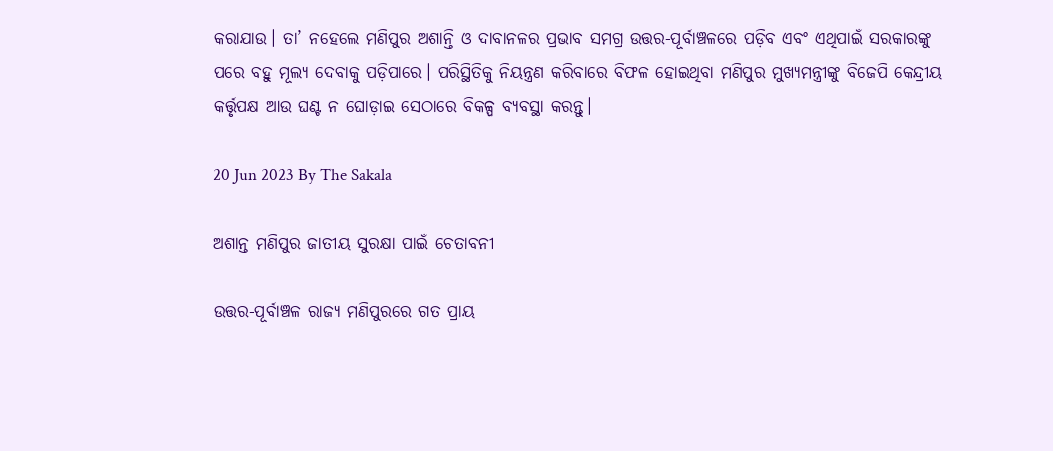କରାଯାଉ। ତା’ ନହେଲେ ମଣିପୁର ଅଶାନ୍ତି ଓ ଦାବାନଳର ପ୍ରଭାବ ସମଗ୍ର ଉତ୍ତର-ପୂର୍ବାଞ୍ଚଳରେ ପଡ଼ିବ ଏବଂ ଏଥିପାଇଁ ସରକାରଙ୍କୁ ପରେ ବହୁ ମୂଲ୍ୟ ଦେବାକୁ ପଡ଼ିପାରେ। ପରିସ୍ଥିତିକୁ ନିୟନ୍ତ୍ରଣ କରିବାରେ ବିଫଳ ହୋଇଥିବା ମଣିପୁର ମୁଖ୍ୟମନ୍ତ୍ରୀଙ୍କୁ ବିଜେପି କେନ୍ଦ୍ରୀୟ କର୍ତ୍ତୃପକ୍ଷ ଆଉ ଘଣ୍ଟ ନ ଘୋଡ଼ାଇ ସେଠାରେ ବିକଳ୍ପ ବ୍ୟବସ୍ଥା କରନ୍ତୁ।

20 Jun 2023 By The Sakala

ଅଶାନ୍ତ ମଣିପୁର ଜାତୀୟ ସୁରକ୍ଷା ପାଇଁ ଚେତାବନୀ

ଉତ୍ତର-ପୂର୍ବାଞ୍ଚଳ ରାଜ୍ୟ ମଣିପୁରରେ ଗତ ପ୍ରାୟ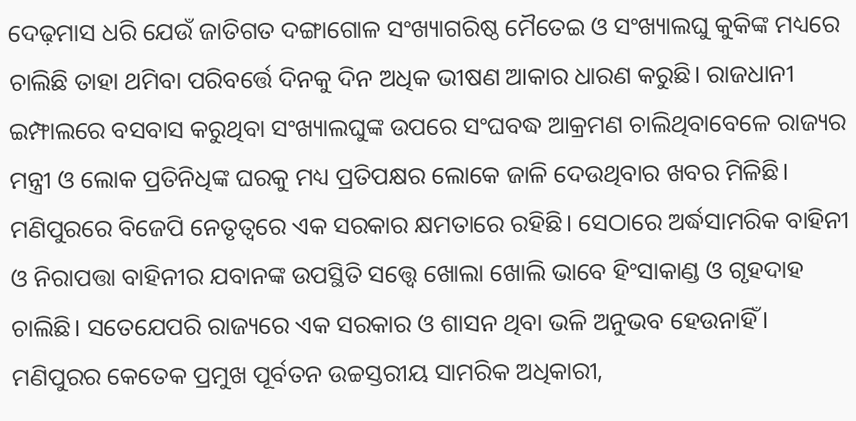ଦେଢ଼ମାସ ଧରି ଯେଉଁ ଜାତିଗତ ଦଙ୍ଗାଗୋଳ ସଂଖ୍ୟାଗରିଷ୍ଠ ମୈତେଇ ଓ ସଂଖ୍ୟାଲଘୁ କୁକିଙ୍କ ମଧ୍ୟରେ ଚାଲିଛି ତାହା ଥମିବା ପରିବର୍ତ୍ତେ ଦିନକୁ ଦିନ ଅଧିକ ଭୀଷଣ ଆକାର ଧାରଣ କରୁଛି। ରାଜଧାନୀ ଇମ୍ଫାଲରେ ବସବାସ କରୁଥିବା ସଂଖ୍ୟାଲଘୁଙ୍କ ଉପରେ ସଂଘବଦ୍ଧ ଆକ୍ରମଣ ଚାଲିଥିବାବେଳେ ରାଜ୍ୟର ମନ୍ତ୍ରୀ ଓ ଲୋକ ପ୍ରତିନିଧିଙ୍କ ଘରକୁ ମଧ୍ୟ ପ୍ରତିପକ୍ଷର ଲୋକେ ଜାଳି ଦେଉଥିବାର ଖବର ମିଳିଛି। ମଣିପୁରରେ ବିଜେପି ନେତୃତ୍ୱରେ ଏକ ସରକାର କ୍ଷମତାରେ ରହିଛି। ସେଠାରେ ଅର୍ଦ୍ଧସାମରିକ ବାହିନୀ ଓ ନିରାପତ୍ତା ବାହିନୀର ଯବାନଙ୍କ ଉପସ୍ଥିତି ସତ୍ତ୍ବେ ଖୋଲା ଖୋଲି ଭାବେ ହିଂସାକାଣ୍ଡ ଓ ଗୃହଦାହ ଚାଲିଛି। ସତେଯେପରି ରାଜ୍ୟରେ ଏକ ସରକାର ଓ ଶାସନ ଥିବା ଭଳି ଅନୁଭବ ହେଉନାହିଁ। ମଣିପୁରର କେତେକ ପ୍ରମୁଖ ପୂର୍ବତନ ଉଚ୍ଚସ୍ତରୀୟ ସାମରିକ ଅଧିକାରୀ,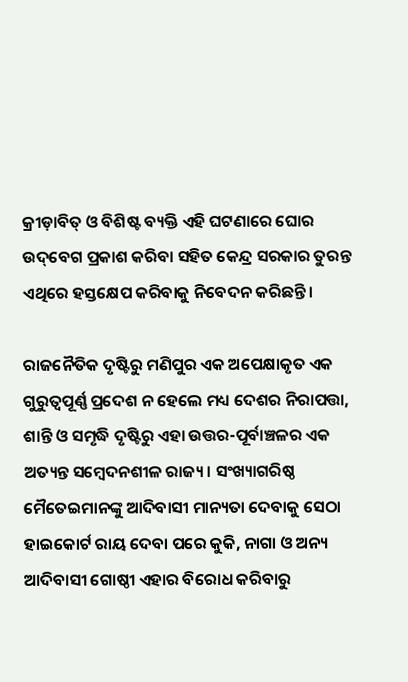କ୍ରୀଡ଼ାବିତ୍‌‌ ଓ ବିଶିଷ୍ଟ ବ୍ୟକ୍ତି ଏହି ଘଟଣାରେ ଘୋର ଉଦ୍‌‌ବେଗ ପ୍ରକାଶ କରିବା ସହିତ କେନ୍ଦ୍ର ସରକାର ତୁରନ୍ତ ଏଥିରେ ହସ୍ତକ୍ଷେପ କରିବାକୁ ନିବେଦନ କରିଛନ୍ତି।

ରାଜନୈତିକ ଦୃଷ୍ଟିରୁ ମଣିପୁର ଏକ ଅପେକ୍ଷାକୃତ ଏକ ଗୁରୁତ୍ୱପୂର୍ଣ୍ଣ ପ୍ରଦେଶ ନ ହେଲେ ମଧ୍ୟ ଦେଶର ନିରାପତ୍ତା, ଶାନ୍ତି ଓ ସମୃଦ୍ଧି ଦୃଷ୍ଟିରୁ ଏହା ଉତ୍ତର-ପୂର୍ବାଞ୍ଚଳର ଏକ ଅତ୍ୟନ୍ତ ସମ୍ବେଦନଶୀଳ ରାଜ୍ୟ। ସଂଖ୍ୟାଗରିଷ୍ଠ ମୈତେଇମାନଙ୍କୁ ଆଦିବାସୀ ମାନ୍ୟତା ଦେବାକୁ ସେଠା ହାଇକୋର୍ଟ ରାୟ ଦେବା ପରେ କୁକି, ନାଗା ଓ ଅନ୍ୟ ଆଦିବାସୀ ଗୋଷ୍ଠୀ ଏହାର ବିରୋଧ କରିବାରୁ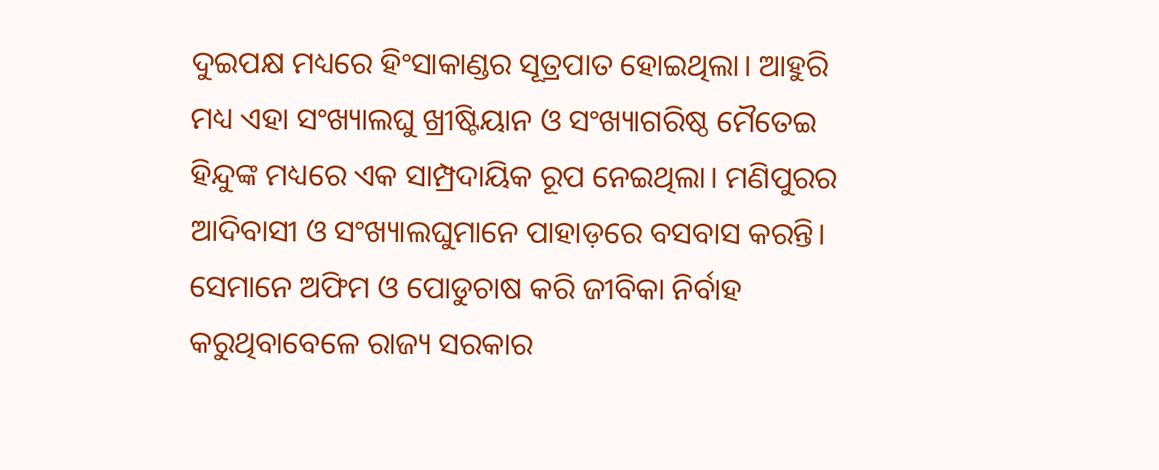ଦୁଇପକ୍ଷ ମଧ୍ୟରେ ହିଂସାକାଣ୍ଡର ସୂତ୍ରପାତ ହୋଇଥିଲା। ଆହୁରି ମଧ୍ୟ ଏହା ସଂଖ୍ୟାଲଘୁ ଖ୍ରୀଷ୍ଟିୟାନ ଓ ସଂଖ୍ୟାଗରିଷ୍ଠ ମୈତେଇ ହିନ୍ଦୁଙ୍କ ମଧ୍ୟରେ ଏକ ସାମ୍ପ୍ରଦାୟିକ ରୂପ ନେଇଥିଲା। ମଣିପୁରର ଆଦିବାସୀ ଓ ସଂଖ୍ୟାଲଘୁମାନେ ପାହାଡ଼ରେ ବସବାସ କରନ୍ତି। ସେମାନେ ଅଫିମ ଓ ପୋଡୁଚାଷ କରି ଜୀବିକା ନିର୍ବାହ କରୁଥିବାବେଳେ ରାଜ୍ୟ ସରକାର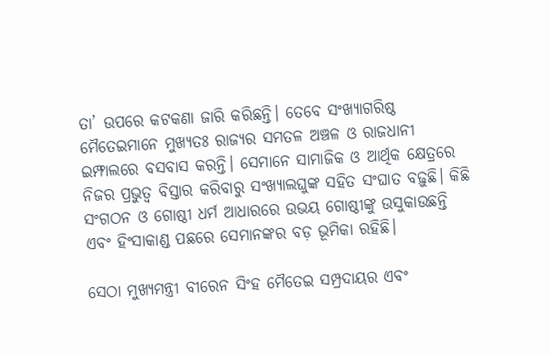ତା’ ଉପରେ କଟକଣା ଜାରି କରିଛନ୍ତି। ତେବେ ସଂଖ୍ୟାଗରିଷ୍ଠ ମୈତେଇମାନେ ମୁଖ୍ୟତଃ ରାଜ୍ୟର ସମତଳ ଅଞ୍ଚଳ ଓ ରାଜଧାନୀ ଇମ୍ଫାଲରେ ବସବାସ କରନ୍ତି। ସେମାନେ ସାମାଜିକ ଓ ଆର୍ଥିକ କ୍ଷେତ୍ରରେ ନିଜର ପ୍ରଭୁତ୍ୱ ବିସ୍ତାର କରିବାରୁ ସଂଖ୍ୟାଲଘୁଙ୍କ ସହିତ ସଂଘାତ ବଢ଼ୁଛି। କିଛି ସଂଗଠନ ଓ ଗୋଷ୍ଠୀ ଧର୍ମ ଆଧାରରେ ଉଭୟ ଗୋଷ୍ଠୀଙ୍କୁ ଉସୁକାଉଛନ୍ତି ଏବଂ ହିଂସାକାଣ୍ଡ ପଛରେ ସେମାନଙ୍କର ବଡ଼ ଭୂମିକା ରହିଛି।

ସେଠା ମୁଖ୍ୟମନ୍ତ୍ରୀ ବୀରେନ ସିଂହ ମୈତେଇ ସମ୍ପ୍ରଦାୟର ଏବଂ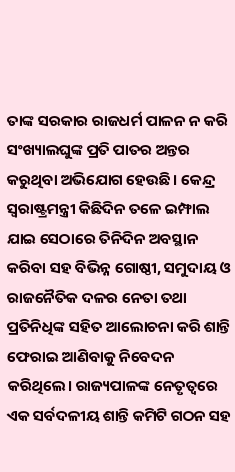ତାଙ୍କ ସରକାର ରାଜଧର୍ମ ପାଳନ ନ କରି ସଂଖ୍ୟାଲଘୁଙ୍କ ପ୍ରତି ପାତର ଅନ୍ତର କରୁଥିବା ଅଭିଯୋଗ ହେଉଛି। କେନ୍ଦ୍ର ସ୍ୱରାଷ୍ଟ୍ରମନ୍ତ୍ରୀ କିଛିଦିନ ତଳେ ଇମ୍ଫାଲ ଯାଇ ସେଠାରେ ତିନିଦିନ ଅବସ୍ଥାନ କରିବା ସହ ବିଭିନ୍ନ ଗୋଷ୍ଠୀ, ସମୁଦାୟ ଓ ରାଜନୈତିକ ଦଳର ନେତା ତଥା ପ୍ରତିନିଧିଙ୍କ ସହିତ ଆଲୋଚନା କରି ଶାନ୍ତି ଫେରାଇ ଆଣିବାକୁ ନିବେଦନ କରିଥିଲେ। ରାଜ୍ୟପାଳଙ୍କ ନେତୃତ୍ୱରେ ଏକ ସର୍ବଦଳୀୟ ଶାନ୍ତି କମିଟି ଗଠନ ସହ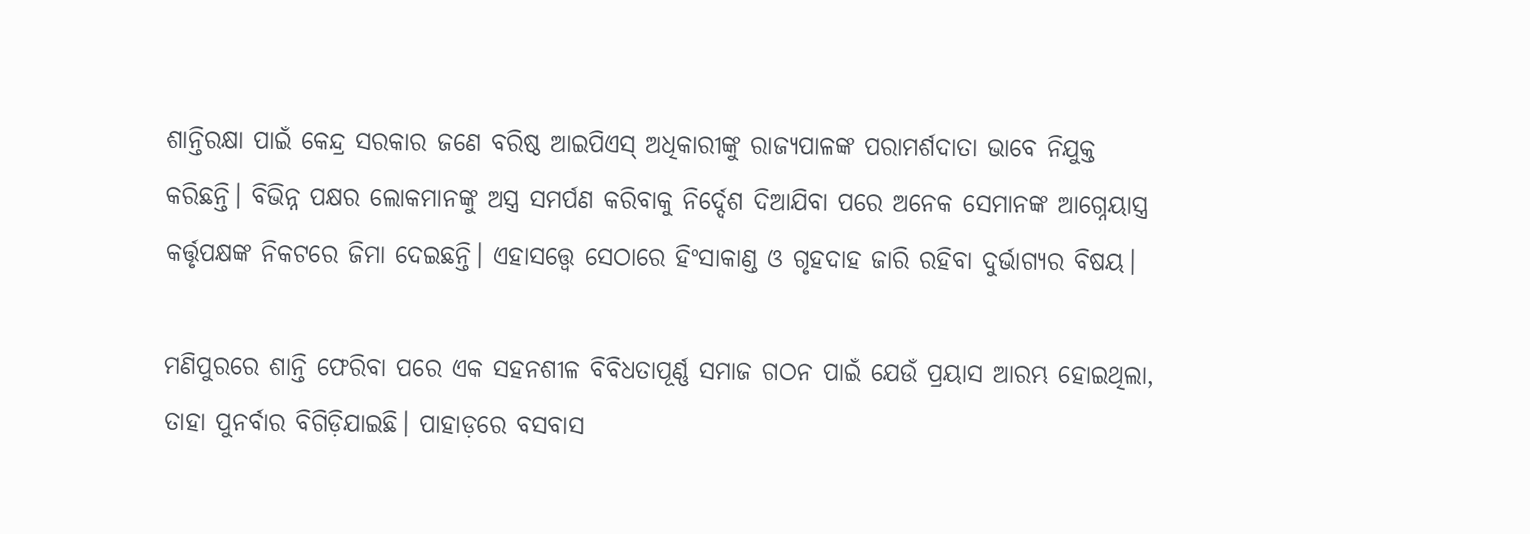ଶାନ୍ତିରକ୍ଷା ପାଇଁ କେନ୍ଦ୍ର ସରକାର ଜଣେ ବରିଷ୍ଠ ଆଇପିଏସ୍‌‌ ଅଧିକାରୀଙ୍କୁ ରାଜ୍ୟପାଳଙ୍କ ପରାମର୍ଶଦାତା ଭାବେ ନିଯୁକ୍ତ କରିଛନ୍ତି। ବିଭିନ୍ନ ପକ୍ଷର ଲୋକମାନଙ୍କୁ ଅସ୍ତ୍ର ସମର୍ପଣ କରିବାକୁ ନିର୍ଦ୍ଦେଶ ଦିଆଯିବା ପରେ ଅନେକ ସେମାନଙ୍କ ଆଗ୍ନେୟାସ୍ତ୍ର କର୍ତ୍ତୃପକ୍ଷଙ୍କ ନିକଟରେ ଜିମା ଦେଇଛନ୍ତି। ଏହାସତ୍ତ୍ବେ ସେଠାରେ ହିଂସାକାଣ୍ଡ ଓ ଗୃହଦାହ ଜାରି ରହିବା ଦୁର୍ଭାଗ୍ୟର ବିଷୟ।

ମଣିପୁରରେ ଶାନ୍ତି ଫେରିବା ପରେ ଏକ ସହନଶୀଳ ବିବିଧତାପୂର୍ଣ୍ଣ ସମାଜ ଗଠନ ପାଇଁ ଯେଉଁ ପ୍ରୟାସ ଆରମ୍ଭ ହୋଇଥିଲା, ତାହା ପୁନର୍ବାର ବିଗିଡ଼ିଯାଇଛି। ପାହାଡ଼ରେ ବସବାସ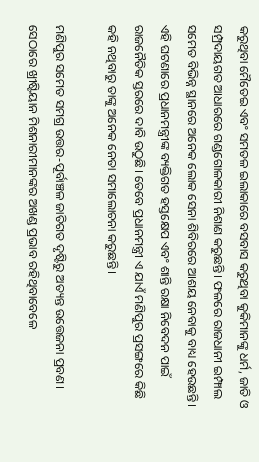କରୁଥିବା ମୈତେଇ ଏବଂ ସମତଳ ଇଲାକାରେ ବସବାସ କରୁଥିବା କୁକିମାନଙ୍କୁ ଧର୍ମ, ଜାତି ଓ ସମ୍ପ୍ରଦାୟଗତ ଆଧାରରେ ଗଣ୍ଡଗୋଳକାରୀ ନିଶାଣ କରୁଛନ୍ତି। ଫଳରେ ରାଜଧାନୀ ଇମ୍ଫାଲ ସମେତ ବିଭିନ୍ନ ସ୍ଥାନରେ ଅନେକ ଲୋକ ସେନା ଶିବିରରେ ଆଶୟ ନେବାକୁ ବାଧ୍ୟ ହେଉଛନ୍ତି। ଏହି ଘଟଣାରେ ପ୍ରଧାନମନ୍ତ୍ରୀଙ୍କ ବ୍ୟକ୍ତିଗତ ହସ୍ତକ୍ଷେପ ଏବଂ ଶାନ୍ତି ରକ୍ଷା ନିବେଦନ ପାଇଁ ରାଜନୈତିକ ସ୍ତରରେ ଦାବି ଉଠୁଛି। ତେବେ ପ୍ରଧାନମନ୍ତ୍ରୀ ଏ ଯାଏଁ ମଣିପୁର ପ୍ରସଙ୍ଗରେ କିଛି କହି ନଥିବାରୁ ତାଙ୍କୁ ଅନେକ ନେତା ସମାଲୋଚନା କରୁଛନ୍ତି।

ମଣିପୁର ସମେତ ସମଗ୍ର ଉତ୍ତର-ପୂର୍ବାଞ୍ଚଳ ଜାତିଗତ ଦୃଷ୍ଟିରୁ ଅତ୍ୟନ୍ତ ଉତ୍ତେଜନା ପ୍ରବଣ। ସେଠାରେ ଖ୍ରୀଷ୍ଟିୟାନ ମିଶନାରୀମାନଙ୍କର ଅଖଣ୍ଡ ପ୍ରଭାବ ରହିଥିବାବେଳେ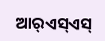ଆର୍‌‌ଏସ୍‌‌ଏସ୍‌‌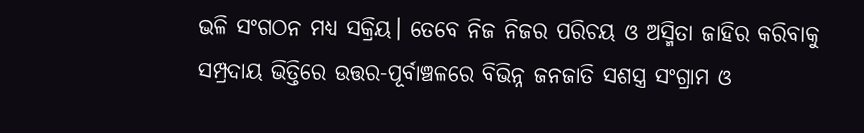ଭଳି ସଂଗଠନ ମଧ୍ୟ ସକ୍ରିୟ। ତେବେ ନିଜ ନିଜର ପରିଚୟ ଓ ଅସ୍ମିତା ଜାହିର କରିବାକୁ ସମ୍ପ୍ରଦାୟ ଭିତ୍ତିରେ ଉତ୍ତର-ପୂର୍ବାଞ୍ଚଳରେ ବିଭିନ୍ନ ଜନଜାତି ସଶସ୍ତ୍ର ସଂଗ୍ରାମ ଓ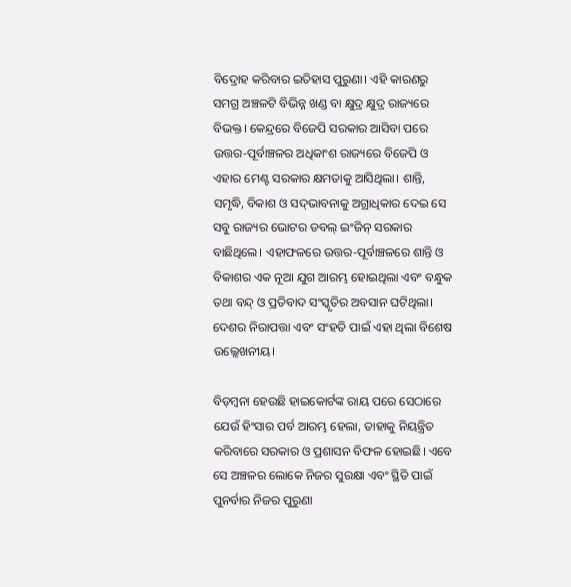ବିଦ୍ରୋହ କରିବାର ଇତିହାସ ପୁରୁଣା। ଏହି କାରଣରୁ ସମଗ୍ର ଅଞ୍ଚଳଟି ବିଭିନ୍ନ ଖଣ୍ଡ ବା କ୍ଷୁଦ୍ର କ୍ଷୁଦ୍ର ରାଜ୍ୟରେ ବିଭକ୍ତ। କେନ୍ଦ୍ରରେ ବିଜେପି ସରକାର ଆସିବା ପରେ ଉତ୍ତର-ପୂର୍ବାଞ୍ଚଳର ଅଧିକାଂଶ ରାଜ୍ୟରେ ବିଜେପି ଓ ଏହାର ମେଣ୍ଟ ସରକାର କ୍ଷମତାକୁ ଆସିଥିଲା। ଶାନ୍ତି, ସମୃଦ୍ଧି, ବିକାଶ ଓ ସଦ୍‌‌ଭାବନାକୁ ଅଗ୍ରାଧିକାର ଦେଇ ସେ ସବୁ ରାଜ୍ୟର ଭୋଟର ଡବଲ୍‌‌ ଇଂଜିନ୍‌‌ ସରକାର ବାଛିଥିଲେ। ଏହାଫଳରେ ଉତ୍ତର-ପୂର୍ବାଞ୍ଚଳରେ ଶାନ୍ତି ଓ ବିକାଶର ଏକ ନୂଆ ଯୁଗ ଆରମ୍ଭ ହୋଇଥିଲା ଏବଂ ବନ୍ଧୁକ ତଥା ବନ୍ଦ୍‌‌ ଓ ପ୍ରତିବାଦ ସଂସ୍କୃତିର ଅବସାନ ଘଟିଥିଲା। ଦେଶର ନିରାପତ୍ତା ଏବଂ ସଂହତି ପାଇଁ ଏହା ଥିଲା ବିଶେଷ ଉଲ୍ଲେଖନୀୟ।

ବିଡ଼ମ୍ବନା ହେଉଛି ହାଇକୋର୍ଟଙ୍କ ରାୟ ପରେ ସେଠାରେ ଯେଉଁ ହିଂସାର ପର୍ବ ଆରମ୍ଭ ହେଲା, ତାହାକୁ ନିୟନ୍ତ୍ରିତ କରିବାରେ ସରକାର ଓ ପ୍ରଶାସନ ବିଫଳ ହୋଇଛି। ଏବେ ସେ ଅଞ୍ଚଳର ଲୋକେ ନିଜର ସୁରକ୍ଷା ଏବଂ ସ୍ଥିତି ପାଇଁ ପୁନର୍ବାର ନିଜର ପୁରୁଣା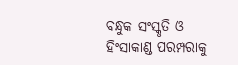ବନ୍ଧୁକ ସଂସ୍କୃତି ଓ ହିଂସାକାଣ୍ଡ ପରମ୍ପରାକୁ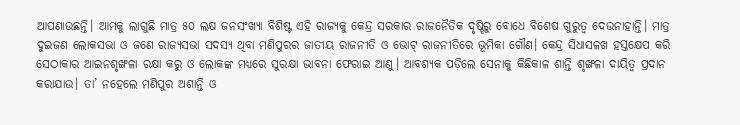ଆପଣାଉଛନ୍ତି। ଆମକୁ ଲାଗୁଛି ମାତ୍ର ୫୦ ଲକ୍ଷ ଜନସଂଖ୍ୟା ବିଶିଷ୍ଟ ଏହି ରାଜ୍ୟକୁ କେନ୍ଦ୍ର ସରକାର ରାଜନୈତିକ ଦୃଷ୍ଟିରୁ ବୋଧେ ବିଶେଷ ଗୁରୁତ୍ୱ ଦେଉନାହାନ୍ତି। ମାତ୍ର ଦୁଇଜଣ ଲୋକସଭା ଓ ଜଣେ ରାଜ୍ୟସଭା ସଦସ୍ୟ ଥିବା ମଣିପୁରର ଜାତୀୟ ରାଜନୀତି ଓ ଭୋଟ୍‌‌ ରାଜନୀତିରେ ଭୂମିକା ଗୌଣ। କେନ୍ଦ୍ର ସିଧାସଳଖ ହସ୍ତକ୍ଷେପ କରି ସେଠାକାର ଆଇନଶୃଙ୍ଖଳା ରକ୍ଷା କରୁ ଓ ଲୋକଙ୍କ ମଧ୍ୟରେ ସୁରକ୍ଷା ଭାବନା ଫେରାଇ ଆଣୁ। ଆବଶ୍ୟକ ପଡ଼ିଲେ ସେନାକୁ କିଛିକାଳ ଶାନ୍ତି ଶୃଙ୍ଖଳା ଦାୟିତ୍ୱ ପ୍ରଦାନ କରାଯାଉ। ତା’ ନହେଲେ ମଣିପୁର ଅଶାନ୍ତି ଓ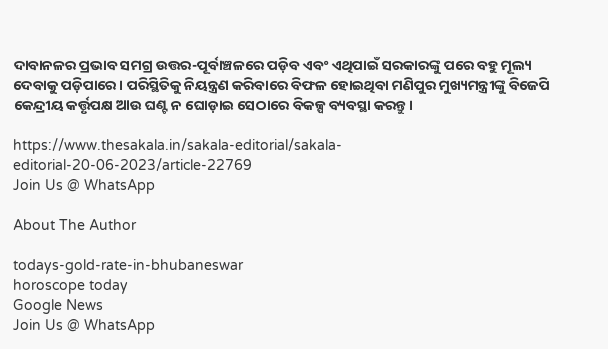ଦାବାନଳର ପ୍ରଭାବ ସମଗ୍ର ଉତ୍ତର-ପୂର୍ବାଞ୍ଚଳରେ ପଡ଼ିବ ଏବଂ ଏଥିପାଇଁ ସରକାରଙ୍କୁ ପରେ ବହୁ ମୂଲ୍ୟ ଦେବାକୁ ପଡ଼ିପାରେ। ପରିସ୍ଥିତିକୁ ନିୟନ୍ତ୍ରଣ କରିବାରେ ବିଫଳ ହୋଇଥିବା ମଣିପୁର ମୁଖ୍ୟମନ୍ତ୍ରୀଙ୍କୁ ବିଜେପି କେନ୍ଦ୍ରୀୟ କର୍ତ୍ତୃପକ୍ଷ ଆଉ ଘଣ୍ଟ ନ ଘୋଡ଼ାଇ ସେଠାରେ ବିକଳ୍ପ ବ୍ୟବସ୍ଥା କରନ୍ତୁ।

https://www.thesakala.in/sakala-editorial/sakala-editorial-20-06-2023/article-22769
Join Us @ WhatsApp

About The Author

todays-gold-rate-in-bhubaneswar
horoscope today
Google News
Join Us @ WhatsApp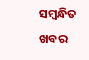ସମ୍ବନ୍ଧିତ ଖବର